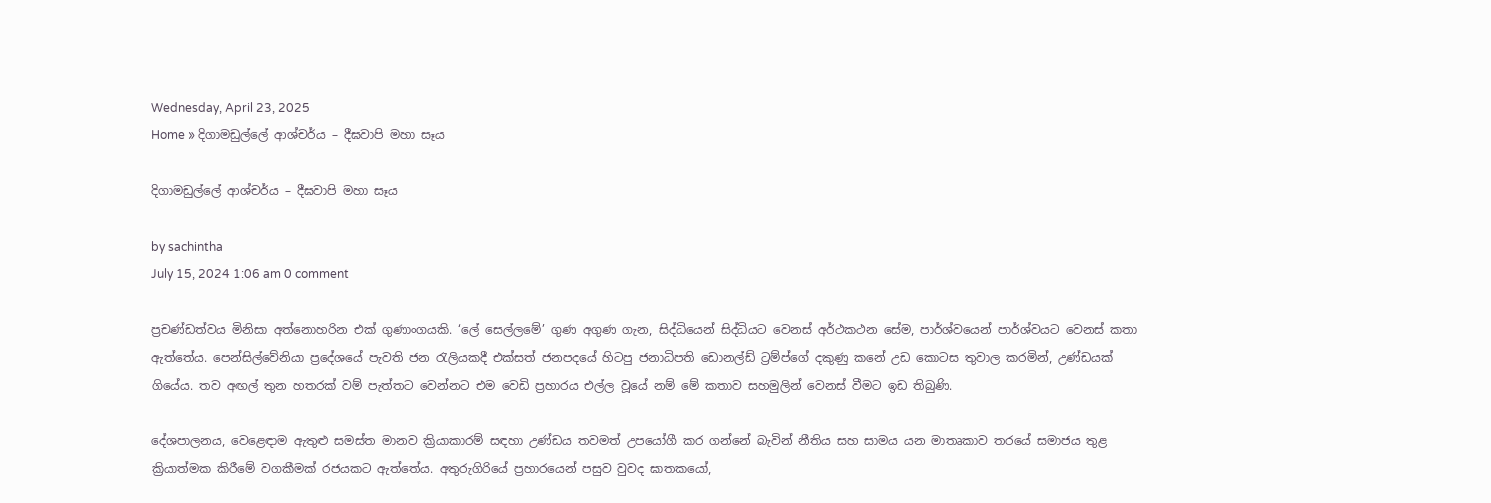Wednesday, April 23, 2025
Home » දිගාමඩුල්ලේ ආශ්චර්ය – දීඝවාපි මහා සෑය

දිගාමඩුල්ලේ ආශ්චර්ය – දීඝවාපි මහා සෑය

by sachintha
July 15, 2024 1:06 am 0 comment

ප්‍රචණ්ඩත්වය මිනිසා අත්නොහරින එක් ගුණාංගයකි. ‘ලේ සෙල්ලමේ’ ගුණ අගුණ ගැන, සිද්ධියෙන් සිද්ධියට වෙනස් අර්ථකථන සේම, පාර්ශ්වයෙන් පාර්ශ්වයට වෙනස් කතා ඇත්තේය. පෙන්සිල්වේනියා ප්‍රදේශයේ පැවති ජන රැලියකදී එක්සත් ජනපදයේ හිටපු ජනාධිපති ඩොනල්ඩ් ට්‍රම්ප්ගේ දකුණු කනේ උඩ කොටස තුවාල කරමින්, උණ්ඩයක් ගියේය. තව අඟල් තුන හතරක් වම් පැත්තට වෙන්නට එම වෙඩි ප්‍රහාරය එල්ල වූයේ නම් මේ කතාව සහමුලින් වෙනස් වීමට ඉඩ තිබුණි.

දේශපාලනය, වෙළෙඳාම ඇතුළු සමස්ත මානව ක්‍රියාකාරම් සඳහා උණ්ඩය තවමත් උපයෝගී කර ගන්නේ බැවින් නීතිය සහ සාමය යන මාතෘකාව තරයේ සමාජය තුළ ක්‍රියාත්මක කිරීමේ වගකීමක් රජයකට ඇත්තේය. අතුරුගිරියේ ප්‍රහාරයෙන් පසුව වුවද ඝාතකයෝ,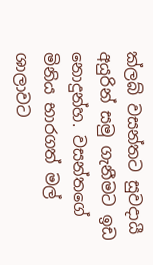ක්ලබ් වසන්තට සුවදායී අයුරින් සමු ගැනීමට ඉඩ නොදුන්හ. වසන්තගේ මිනිය භාරගත් මල් ශාලාවට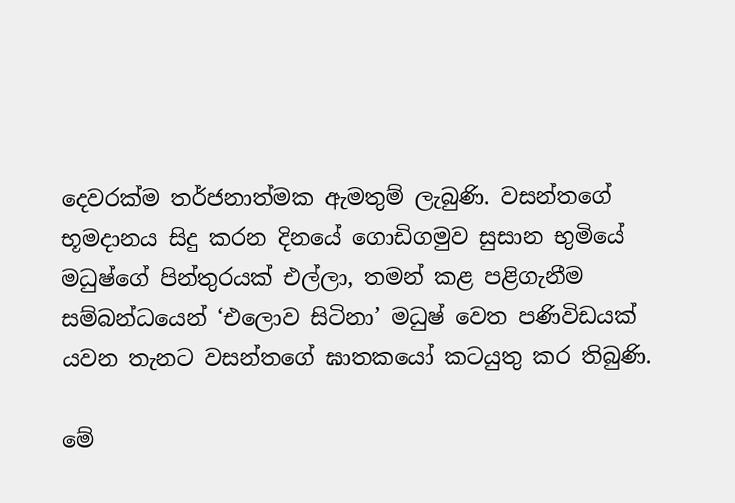දෙවරක්ම තර්ජනාත්මක ඇමතුම් ලැබුණි. වසන්තගේ භූමදානය සිදු කරන දිනයේ ගොඩිගමුව සුසාන භුමියේ මධුෂ්ගේ පින්තුරයක් එල්ලා, තමන් කළ පළිගැනීම සම්බන්ධයෙන් ‘එලොව සිටිනා’ මධුෂ් වෙත පණිවිඩයක් යවන තැනට වසන්තගේ ඝාතකයෝ කටයුතු කර තිබුණි.

මේ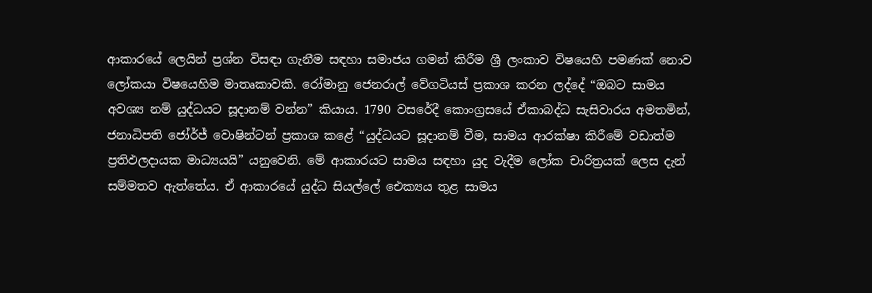ආකාරයේ ලෙයින් ප්‍රශ්න විසඳා ගැනීම සඳහා සමාජය ගමන් කිරීම ශ්‍රී ලංකාව විෂයෙහි පමණක් නොව ලෝකයා විෂයෙහිම මාතෘකාවකි. රෝමානු ජෙනරාල් වේගටියස් ප්‍රකාශ කරන ලද්දේ “ඔබට සාමය අවශ්‍ය නම් යුද්ධයට සූදානම් වන්න” කියාය. 1790 වසරේදී කොංග්‍රසයේ ඒකාබද්ධ සැසිවාරය අමතමින්, ජනාධිපති ජෝර්ජ් වොෂින්ටන් ප්‍රකාශ කළේ “යුද්ධයට සූදානම් වීම, සාමය ආරක්ෂා කිරීමේ වඩාත්ම ප්‍රතිඵලදායක මාධ්‍යයයි” යනුවෙනි. මේ ආකාරයට සාමය සඳහා යුද වැදීම ලෝක චාරිත්‍රයක් ලෙස දැන් සම්මතව ඇත්තේය. ඒ ආකාරයේ යුද්ධ සියල්ලේ ඓක්‍යය තුළ සාමය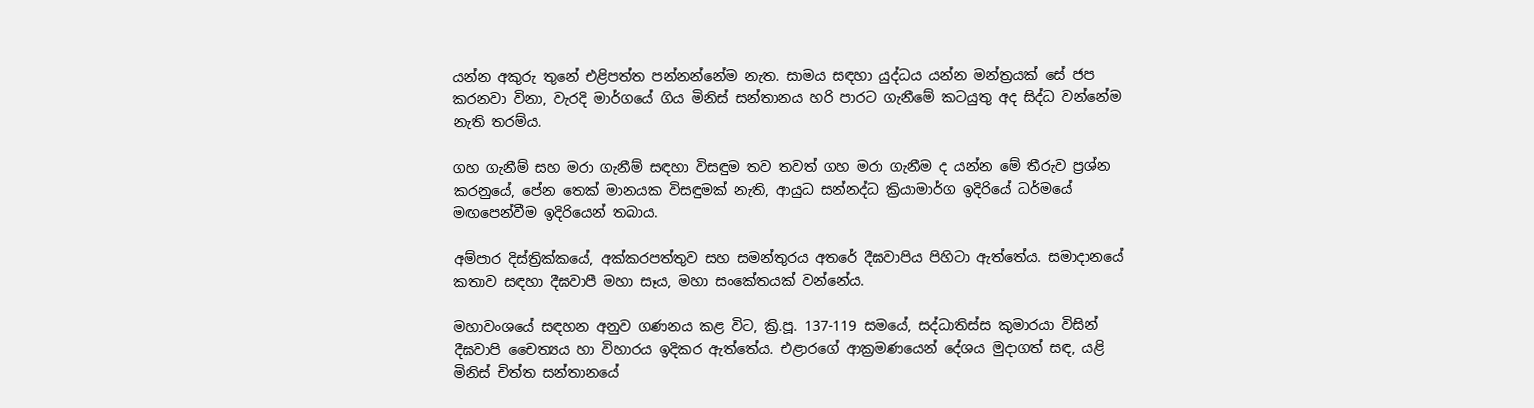යන්න අකුරු තුනේ එළිපත්ත පන්නන්නේම නැත. සාමය සඳහා යුද්ධය යන්න මන්ත්‍රයක් සේ ජප කරනවා විනා, වැරදි මාර්ගයේ ගිය මිනිස් සන්තානය හරි පාරට ගැනීමේ කටයුතු අද සිද්ධ වන්නේම නැති තරම්ය.

ගහ ගැනීම් සහ මරා ගැනීම් සඳහා විසඳුම තව තවත් ගහ මරා ගැනීම ද යන්න මේ තීරුව ප්‍රශ්න කරනුයේ, පේන තෙක් මානයක විසඳුමක් නැති, ආයුධ සන්නද්ධ ක්‍රියාමාර්ග ඉදිරියේ ධර්මයේ මඟපෙන්වීම ඉදිරියෙන් තබාය.

අම්පාර දිස්ත්‍රික්කයේ, අක්කරපත්තුව සහ සමන්තුරය අතරේ දීඝවාපිය පිහිටා ඇත්තේය. සමාදානයේ කතාව සඳහා දීඝවාපී මහා සෑය, මහා සංකේතයක් වන්නේය.

මහාවංශයේ සඳහන අනුව ගණනය කළ විට, ක්‍රි.පූ. 137-119 සමයේ, සද්ධාතිස්ස කුමාරයා විසින් දීඝවාපි චෛත්‍යය හා විහාරය ඉදිකර ඇත්තේය. එළාරගේ ආක්‍රමණයෙන් දේශය මුදාගත් සඳ, යළි මිනිස් චිත්ත සන්තානයේ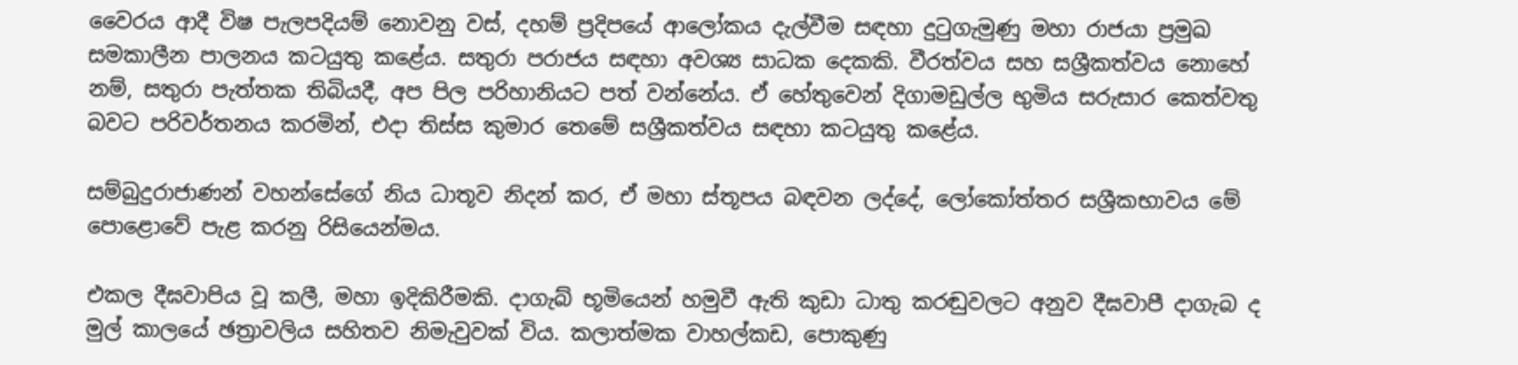වෛරය ආදී විෂ පැලපදියම් නොවනු වස්, දහම් ප්‍රදිපයේ ආලෝකය දැල්වීම සඳහා දුටුගැමුණු මහා රාජයා ප්‍රමුඛ සමකාලීන පාලනය කටයුතු කළේය. සතුරා පරාජය සඳහා අවශ්‍ය සාධක දෙකකි. වීරත්වය සහ සශ්‍රීකත්වය නොහේ නම්, සතුරා පැත්තක තිබියදී, අප පිල පරිහානියට පත් වන්නේය. ඒ හේතුවෙන් දිගාමඩුල්ල භුමිය සරුසාර කෙත්වතු බවට පරිවර්තනය කරමින්, එදා තිස්ස කුමාර තෙමේ සශ්‍රීකත්වය සඳහා කටයුතු කළේය.

සම්බුදුරාජාණන් වහන්සේගේ නිය ධාතූව නිදන් කර, ඒ මහා ස්තූපය බඳවන ලද්දේ, ලෝකෝත්තර සශ්‍රීකභාවය මේ පොළොවේ පැළ කරනු රිසියෙන්මය.

එකල දීඝවාපිය වූ කලී, මහා ඉදිකිරීමකි. දාගැබ් භූමියෙන් හමුවී ඇති කුඩා ධාතු කරඬුවලට අනුව දීඝවාපී දාගැබ ද මුල් කාලයේ ඡත්‍රාවලිය සහිතව නිමැවුවක් විය. කලාත්මක වාහල්කඩ, පොකුණු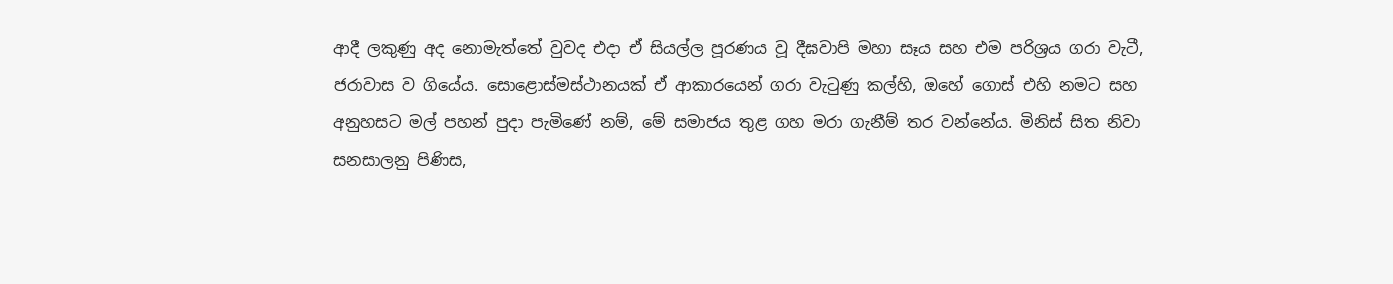ආදී ලකුණු අද නොමැත්තේ වුවද එදා ඒ සියල්ල පූරණය වූ දීඝවාපි මහා සෑය සහ එම පරිශ්‍රය ගරා වැටී, ජරාවාස ව ගියේය. සොළොස්මස්ථානයක් ඒ ආකාරයෙන් ගරා වැටුණු කල්හි, ඔහේ ගොස් එහි නමට සහ අනුහසට මල් පහන් පුදා පැමිණේ නම්, මේ සමාජය තුළ ගහ මරා ගැනීම් තර වන්නේය. මිනිස් සිත නිවා සනසාලනු පිණිස,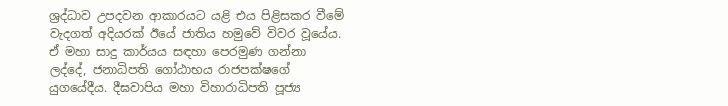ශ්‍රද්ධාව උපදවන ආකාරයට යළි එය පිළිසකර වීමේ වැදගත් අදියරක් ඊයේ ජාතිය හමුවේ විවර වූයේය. ඒ මහා සාදු කාර්යය සඳහා පෙරමුණ ගන්නා ලද්දේ, ජනාධිපති ගෝඨාභය රාජපක්ෂගේ යුගයේදීය. දීඝවාපිය මහා විහාරාධිපති පූජ්‍ය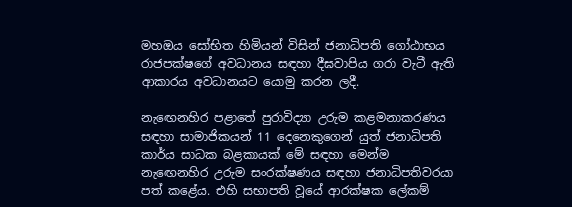මහඔය සෝභිත හිමියන් විසින් ජනාධිපති ගෝඨාභය රාජපක්ෂගේ අවධානය සඳහා දීඝවාපිය ගරා වැටී ඇති ආකාරය අවධානයට යොමු කරන ලදී.

නැඟෙනහිර පළාතේ පුරාවිද්‍යා උරුම කළමනාකරණය සඳහා සාමාජිකයන් 11 දෙනෙකුගෙන් යුත් ජනාධිපති කාර්ය සාධක බළකායක් මේ සඳහා මෙන්ම නැඟෙනහිර උරුම සංරක්ෂණය සඳහා ජනාධිපතිවරයා පත් කළේය. එහි සභාපති වූයේ ආරක්ෂක ලේකම්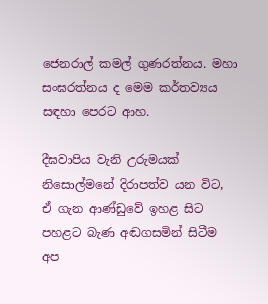ජෙනරාල් කමල් ගුණරත්නය. මහා සංඝරත්නය ද මෙම කර්තව්‍යය සඳහා පෙරට ආහ.

දීඝවාපිය වැනි උරුමයක් නිසොල්මනේ දිරාපත්ව යන විට, ඒ ගැන ආණ්ඩුවේ ඉහළ සිට පහළට බැණ අඬගසමින් සිටීම අප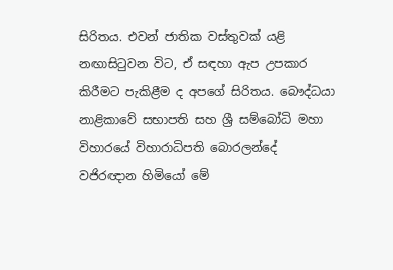සිරිතය. එවන් ජාතික වස්තුවක් යළි නඟාසිටුවන විට, ඒ සඳහා ඇප උපකාර කිරීමට පැකිළීම ද අපගේ සිරිතය. බෞද්ධයා නාළිකාවේ සභාපති සහ ශ්‍රී සම්බෝධි මහා විහාරයේ විහාරාධිපති බොරලන්දේ වජිරඥාන හිමියෝ මේ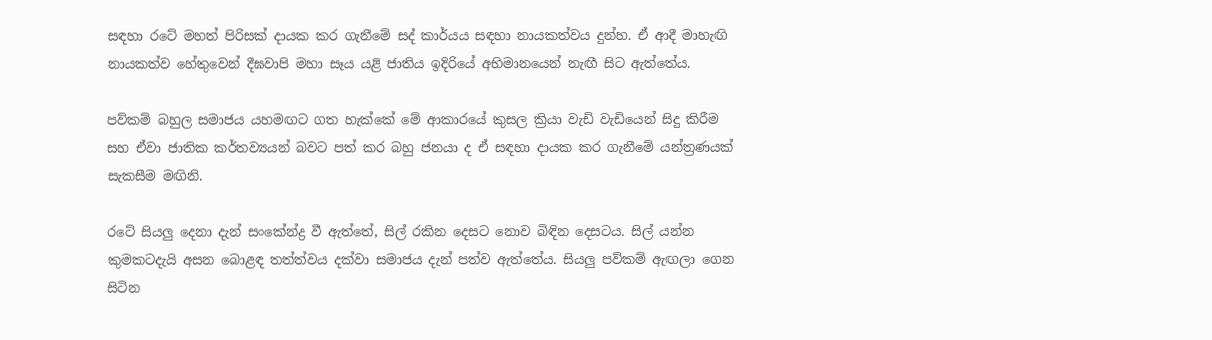සඳහා රටේ මහත් පිරිසක් දායක කර ගැනීමේ සද් කාර්යය සඳහා නායකත්වය දුන්හ. ඒ ආදී මාහැඟි නායකත්ව හේතුවෙන් දීඝවාපි මහා සෑය යළි ජාතිය ඉදිරියේ අභිමානයෙන් නැඟී සිට ඇත්තේය.

පව්කම් බහුල සමාජය යහමඟට ගත හැක්කේ මේ ආකාරයේ කුසල ක්‍රියා වැඩි වැඩියෙන් සිදු කිරීම සහ ඒවා ජාතික කර්තව්‍යයන් බවට පත් කර බහු ජනයා ද ඒ සඳහා දායක කර ගැනීමේ යන්ත්‍රණයක් සැකසීම මඟිනි.

රටේ සියලු දෙනා දැන් සංකේන්ද්‍ර වී ඇත්තේ, සිල් රකින දෙසට නොව බිඳින දෙසටය. සිල් යන්න කුමකටදැයි අසන බොළඳ තත්ත්වය දක්වා සමාජය දැන් පත්ව ඇත්තේය. සියලු පව්කම් ඇඟලා ගෙන සිටින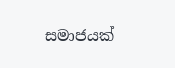සමාජයක්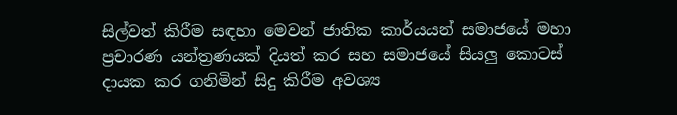සිල්වත් කිරීම සඳහා මෙවන් ජාතික කාර්යයන් සමාජයේ මහා ප්‍රචාරණ යන්ත්‍රණයක් දියත් කර සහ සමාජයේ සියලු කොටස් දායක කර ගනිමින් සිදු කිරීම අවශ්‍ය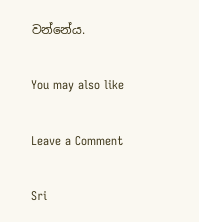වන්නේය.

You may also like

Leave a Comment

Sri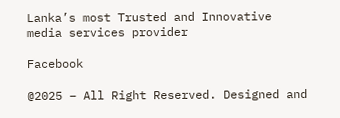Lanka’s most Trusted and Innovative media services provider

Facebook

@2025 – All Right Reserved. Designed and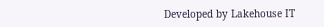Developed by Lakehouse IT